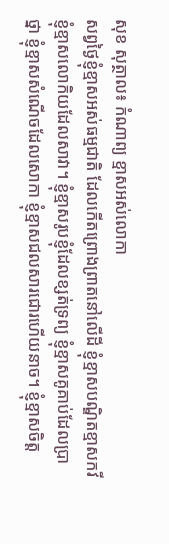សុខ សុត្ថាល៖ កំណាព្យ ខ្មាសអស់លោកា
សព្វថ្ងៃខ្ញុំខ្មាសអស់ធម្មជាតិ ដែលកើតព្រោងព្រាតនៅលើដី ខ្ញុំខ្មាសបណ្ឌិតខ្មាសកវី ខ្ញុំខ្មាសលោកិយដែលសាវា។ ខ្ញុំខ្មាសរូបខ្ញុំដែលខ្សត់ទ្រព្យ ខ្ញុំខ្មាសគូគាប់ដែលប្រាថ្នា ខ្ញុំខ្មាសសំណើចដែលសោកា ខ្ញុំខ្មាសជលសារជោរហើយនាច។ ខ្ញុំខ្មាសចិត្ត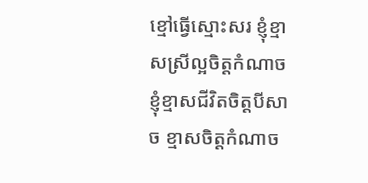ខ្មៅធ្វើស្មោះសរ ខ្ញុំខ្មាសស្រីល្អចិត្តកំណាច ខ្ញុំខ្មាសជីវិតចិត្តបីសាច ខ្មាសចិត្តកំណាច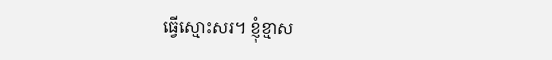ធ្វើស្មោះសរ។ ខ្ញុំខ្មាស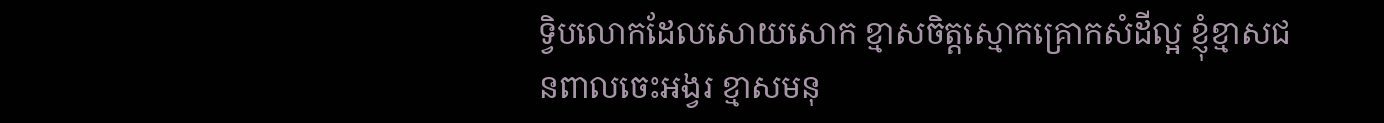ទ្វិបលោកដែលសោយសោក ខ្មាសចិត្តស្មោកគ្រោកសំដីល្អ ខ្ញុំខ្មាសជនពាលចេះអង្វរ ខ្មាសមនុ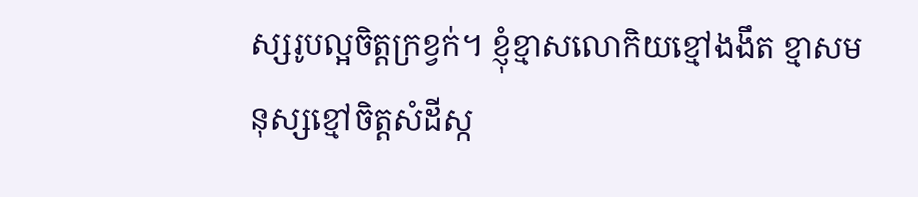ស្សរូបល្អចិត្តក្រខ្វក់។ ខ្ញុំខ្មាសលោកិយខ្មៅងងឹត ខ្មាសមនុស្សខ្មៅចិត្តសំដីស្ក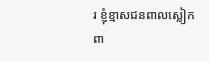រ ខ្ញុំខ្មាសជនពាលស្លៀកពា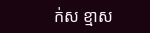ក់ស ខ្មាស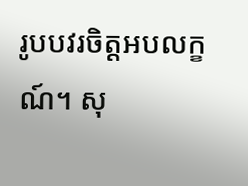រូបបវរចិត្តអបលក្ខណ៍។ សុ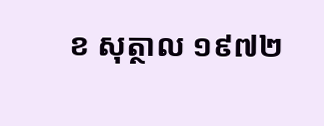ខ សុត្ថាល ១៩៧២